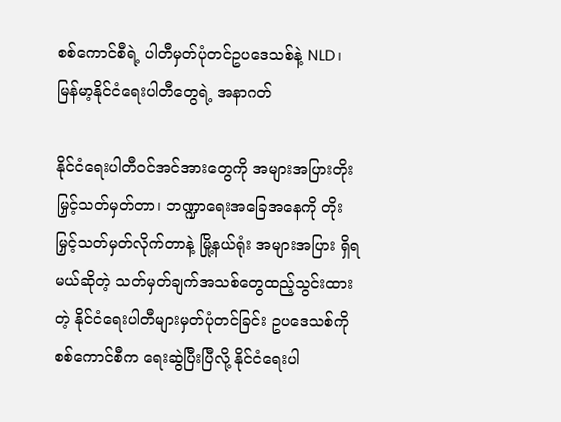စစ်ကောင်စီရဲ့ ပါတီမှတ်ပုံတင်ဥပဒေသစ်နဲ့ NLD၊ မြန်မာ့နိုင်ငံရေးပါတီတွေရဲ့ အနာဂတ်

နိုင်ငံရေးပါတီဝင်အင်အားတွေကို အများအပြားတိုးမြှင့်သတ်မှတ်တာ၊ ဘဏ္ဍာရေးအခြေအနေကို တိုးမြှင့်သတ်မှတ်လိုက်တာနဲ့ မြို့နယ်ရုံး အများအပြား ရှိရမယ်ဆိုတဲ့ သတ်မှတ်ချက်အသစ်တွေထည့်သွင်းထားတဲ့ နိုင်ငံရေးပါတီများမှတ်ပုံတင်ခြင်း ဥပဒေသစ်ကို စစ်ကောင်စီက ရေးဆွဲပြီးပြီလို့ နိုင်ငံရေးပါ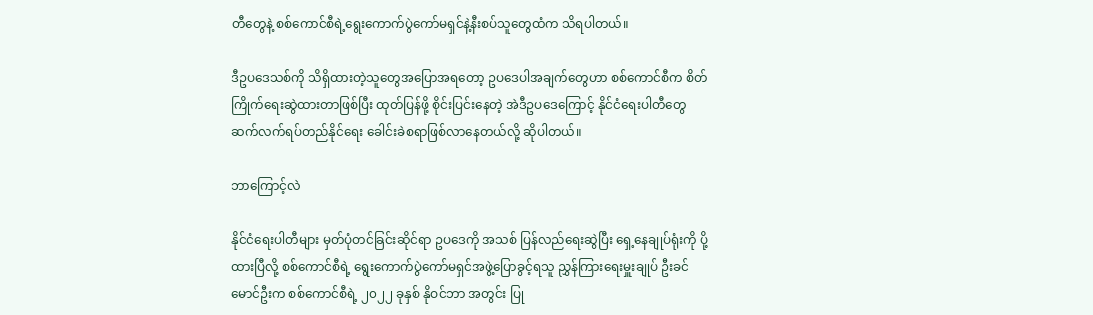တီတွေနဲ့ စစ်ကောင်စီရဲ့ရွေးကောက်ပွဲကော်မရှင်နဲ့နီးစပ်သူတွေထံက သိရပါတယ်။

ဒီဥပဒေသစ်ကို သိရှိထားတဲ့သူတွေအပြောအရတော့ ဥပဒေပါအချက်တွေဟာ စစ်ကောင်စီက စိတ်ကြိုက်ရေးဆွဲထားတာဖြစ်ပြီး ထုတ်ပြန်ဖို့ စိုင်းပြင်းနေတဲ့ အဲဒီဥပဒေကြောင့် နိုင်ငံရေးပါတီတွေ ဆက်လက်ရပ်တည်နိုင်ရေး ခေါင်းခဲစရာဖြစ်လာနေတယ်လို့ ဆိုပါတယ်။

ဘာကြောင့်လဲ

နိုင်ငံရေးပါတီများ မှတ်ပုံတင်ခြင်းဆိုင်ရာ ဥပဒေကို အသစ် ပြန်လည်ရေးဆွဲပြီး ရှေ့နေချုပ်ရုံးကို ပို့ထားပြီလို့ စစ်ကောင်စီရဲ့ ရွေးကောက်ပွဲကော်မရှင်အဖွဲ့ပြောခွင့်ရသူ ညွှန်ကြားရေးမှူးချုပ် ဦးခင်မောင်ဦးက စစ်ကောင်စီရဲ့ ၂၀၂၂ ခုနှစ် နိုဝင်ဘာ အတွင်း ပြု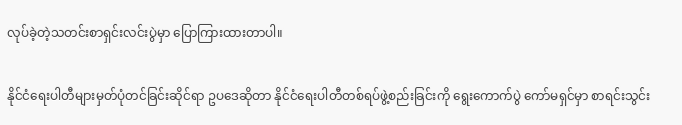လုပ်ခဲ့တဲ့သတင်းစာရှင်းလင်းပွဲမှာ ပြောကြားထားတာပါ။

နိုင်ငံရေးပါတီများမှတ်ပုံတင်ခြင်းဆိုင်ရာ ဥပဒေဆိုတာ နိုင်ငံရေးပါတီတစ်ရပ်ဖွဲ့စည်းခြင်းကို ရွေးကောက်ပွဲ ကော်မရှင်မှာ စာရင်းသွင်း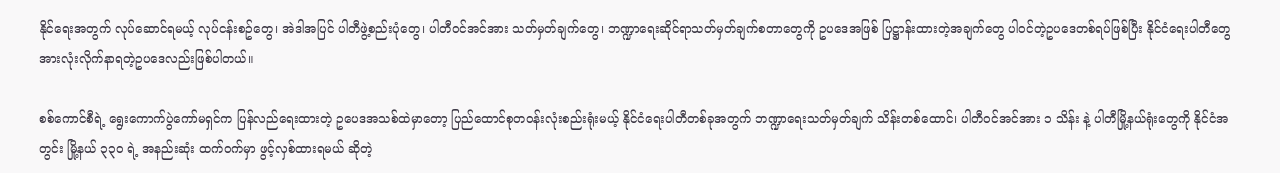နိုင်ရေးအတွက် လုပ်ဆောင်ရမယ့် လုပ်ငန်းစဥ်တွေ၊ အဲဒါအပြင် ပါတီဖွဲ့စည်းပုံတွေ၊ ပါတီဝင်အင်အား သတ်မှတ်ချက်တွေ၊ ဘဏ္ဍာရေးဆိုင်ရာသတ်မှတ်ချက်စတာတွေကို ဥပဒေအဖြစ် ပြဋ္ဌာန်းထားတဲ့အချက်တွေ ပါဝင်တဲ့ဥပဒေတစ်ရပ်ဖြစ်ပြီး နိုင်ငံရေးပါတီတွေအားလုံးလိုက်နာရတဲ့ဥပဒေလည်းဖြစ်ပါတယ်။

စစ်ကောင်စီရဲ့ ရွေးကောက်ပွဲကော်မရှင်က ပြန်လည်ရေးထားတဲ့ ဥပေဒအသစ်ထဲမှာတော့ ပြည်‌ထောင်စုတဝန်းလုံးစည်းရုံးမယ့် နိုင်ငံရေးပါတီတစ်ခုအတွက် ဘဏ္ဍာရေးသတ်မှတ်ချက် သိန်းတစ်ထောင်၊ ပါတီဝင်အင်အား ၁ သိန်း နဲ့ ပါတီမြို့နယ်ရုံးတွေကို နိုင်ငံအတွင်း မြို့နယ် ၃၃၀ ရဲ့ အနည်းဆုံး ထက်ဝက်မှာ ဖွင့်လှစ်ထားရမယ် ဆိုတဲ့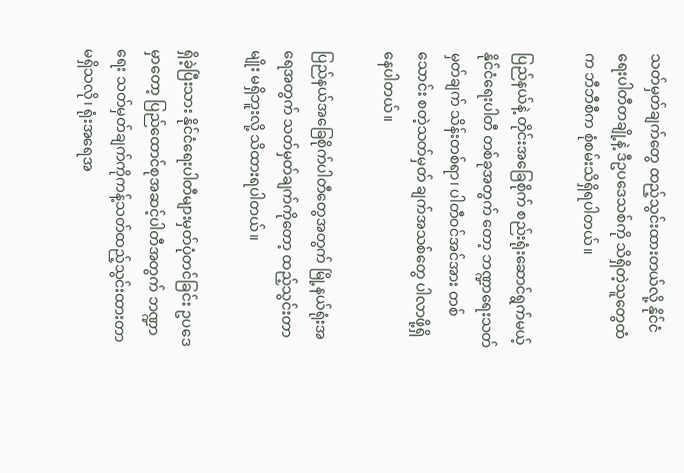သတ်မှတ်ချက်တွေ ထည့်သွင်းထားတယ်လို့ နိုင်ငံရေးပါတီတချို့နဲ့ ဒီဥပဒေသစ်ကို သိရှိတဲ့သူတွေထံက ဘီဘီစီက စုံစမ်းသိရှိရပါတယ်။

ပြည်နယ်နဲ့ တိုင်းအခြေစိုက် စည်းရုံးဆောင်ရွက်မယ့် နိုင်ငံရေးပါတီ တစ်ခုအတွက် တော့ ဘဏ္ဍာရေးသတ်မှတ်ချက် သိန်းတစ်ရာ၊ ပါတီဝင်အင်အား တစ်သောင်း စတဲ့သတ်မှတ် ချက်အသစ်တွေ ပါလာဖို့ရှိနေပါတယ်။

ပြည်နယ်အခြေစိုက်ပါတီတွေအတွက် မြို့နယ်ရုံးအရေအတွက် သတ်မှတ်ချက်ကိုတော့ ထည့်သွင်းတာမျိုး မရှိဘူးလို့ သိထားရပါတယ်။

ရှိခဲ့ပြီးသား နိုင်ငံရေးပါတီများမှတ်ပုံတင်ခြင်း ဥပဒေမှာတော့ ပြည်ထောင်စုအဆင့်ပါတီအတွက် ဘဏ္ဍာရေး သတ်မှတ်ချက်ကိုကန့်သတ်ထည့်သွင်းထားတာမရှိသလို၊ ရုံးအရေအ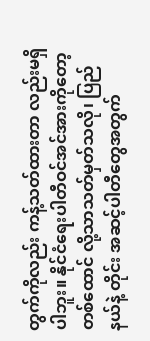တွက်ကိုလည်း ကန့်သတ်ထားတာ လည်းမရှိပါဘူး။ နိုင်ငံရေးပါတီဝင်အင်အားကိုတော့ တစ်ထောင် လို့သာသတ်မှတ်သလို၊ ပြည်နယ်နဲ့ တိုင်း အဆင့်ပါတီတွေအတွက်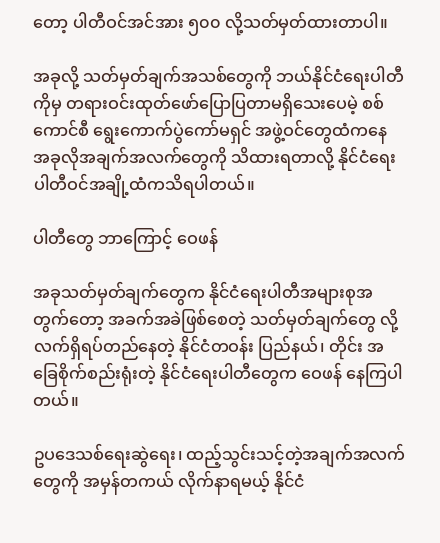တော့ ပါတီဝင်အင်အား ၅၀၀ လို့သတ်မှတ်ထားတာပါ။

အခုလို့ သတ်မှတ်ချက်အသစ်တွေကို ဘယ်နိုင်ငံရေးပါတီကိုမှ တရားဝင်းထုတ်ဖော်ပြောပြတာမရှိသေးပေမဲ့ စစ်ကောင်စီ ရွေးကောက်ပွဲကော်မရှင် အဖွဲ့ဝင်တွေထံကနေ အခုလိုအချက်အလက်တွေကို သိထားရတာလို့ နိုင်ငံရေးပါတီဝင်အချို့ထံကသိရပါတယ်။

ပါတီတွေ ဘာကြောင့် ဝေဖန်

အခုသတ်မှတ်ချက်တွေက နိုင်ငံရေးပါတီအများစုအတွက်တော့ အခက်အခဲဖြစ်စေတဲ့ သတ်မှတ်ချက်တွေ လို့ လက်ရှိရပ်တည်နေတဲ့ နိုင်ငံတဝန်း ပြည်နယ်၊ တိုင်း အခြေစိုက်စည်းရုံးတဲ့ နိုင်ငံရေးပါတီတွေက ဝေဖန် နေကြပါတယ်။

ဥပဒေသစ်ရေးဆွဲရေး၊ ထည့်သွင်းသင့်တဲ့အချက်အလက်တွေကို အမှန်တကယ် လိုက်နာရမယ့် နိုင်ငံ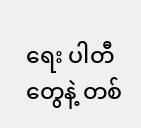ရေး ပါတီတွေနဲ့ တစ်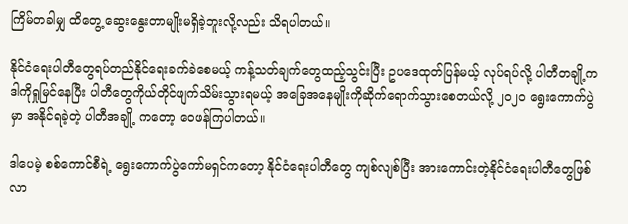ကြိမ်တခါမျှ ထိတွေ့ ဆွေးနွေးတာမျိုးမရှိခဲ့ဘူးလို့လည်း သိရပါတယ်။

နိုင်ငံရေးပါတီတွေရပ်တည်နိုင်ရေးခက်ခဲစေမယ့် ကန့်သတ်ချက်တွေထည့်သွင်းပြီး ဥပဒေထုတ်ပြန်မယ့် လုပ်ရပ်လို့ ပါတီတချို့က ဒါကိုရှုမြင်နေပြီး ပါတီတွေကိုယ်တိုင်ဖျက်သိမ်းသွားရမယ့် အခြေအနေမျိုးကိုဆိုက်ရောက်သွားစေတယ်လို့ ၂၀၂၀ ရွေးကောက်ပွဲ မှာ အနိုင်ရခဲ့တဲ့ ပါတီအချို့ ကတော့ ဝေဖန်ကြပါတယ်။

ဒါပေမဲ့ စစ်ကောင်စီရဲ့ ရွေးကောက်ပွဲကော်မရှင်ကတော့ နိုင်ငံရေးပါတီတွေ ကျစ်လျစ်ပြီး အားကောင်းတဲ့နိုင်ငံရေးပါတီတွေဖြစ်လာ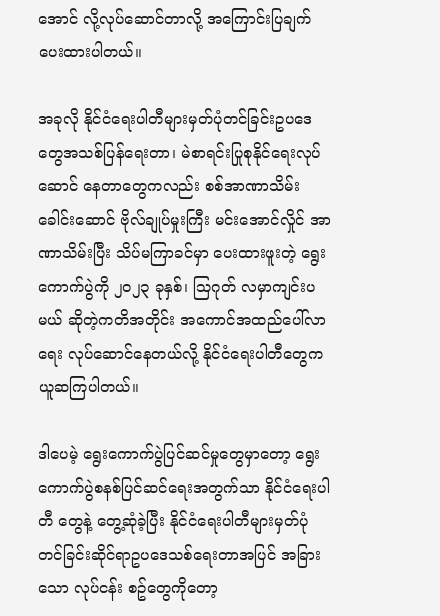အောင် လို့လုပ်ဆောင်တာလို့ အကြောင်းပြချက် ပေးထားပါတယ်။

အခုလို နိုင်ငံရေးပါတီများမှတ်ပုံတင်ခြင်းဥပဒေတွေအသစ်ပြန်ရေးတာ၊ မဲစာရင်းပြုစုနိုင်ရေးလုပ်ဆောင် နေတာတွေကလည်း စစ်အာဏာသိမ်းခေါင်းဆောင် ဗိုလ်ချုပ်မှုးကြီး မင်းအောင်လှိုင် အာဏာသိမ်းပြီး သိပ်မကြာခင်မှာ ပေးထားဖူးတဲ့ ရွေးကောက်ပွဲကို ၂၀၂၃ ခုနှစ်၊ သြဂုတ် လမှာကျင်းပမယ် ဆိုတဲ့ကတိအတိုင်း အကောင်အထည်ပေါ်လာရေး လုပ်ဆောင်နေတယ်လို့ နိုင်ငံရေးပါတီတွေက ယူဆကြပါတယ်။

ဒါပေမဲ့ ရွေးကောက်ပွဲပြင်ဆင်မှုတွေမှာတော့ ရွေးကောက်ပွဲစနစ်ပြင်ဆင်ရေးအတွက်သာ နိုင်ငံရေးပါတီ တွေနဲ့ တွေ့ဆုံခဲ့ပြီး နိုင်ငံရေးပါတီများမှတ်ပုံတင်ခြင်းဆိုင်ရာဥပဒေသစ်ရေးတာအပြင် အခြားသော လုပ်ငန်း စဥ်တွေကိုတော့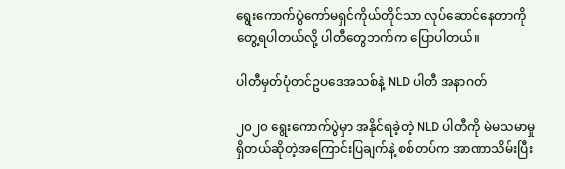ရွေးကောက်ပွဲကော်မရှင်ကိုယ်တိုင်သာ လုပ်ဆောင်နေတာကိုတွေ့ရပါတယ်လို့ ပါတီတွေဘက်က ပြောပါတယ်။

ပါတီမှတ်ပုံတင်ဥပဒေအသစ်နဲ့ NLD ပါတီ အနာဂတ်

၂၀၂၀ ရွေးကောက်ပွဲမှာ အနိုင်ရခဲ့တဲ့ NLD ပါတီကို မဲမသမာမှုရှိတယ်ဆိုတဲ့အကြောင်းပြချက်နဲ့ စစ်တပ်က အာဏာသိမ်းပြီး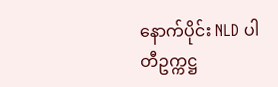နောက်ပိုင်း NLD ပါတီဥက္ကဋ္ဌ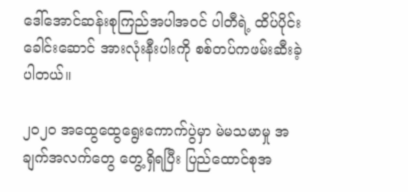ဒေါ်အောင်ဆန်းစုကြည်အပါအဝင် ပါတီရဲ့ ထိပ်ပိုင်းခေါင်းဆောင် အားလုံးနီးပါးကို စစ်တပ်ကဖမ်းဆီးခဲ့ပါတယ်။

၂၀၂၀ အထွေထွေရွေးကောက်ပွဲမှာ မဲမသမာမှု အချက်အလက်တွေ တွေ့ရှိရပြီး ပြည်ထောင်စုအ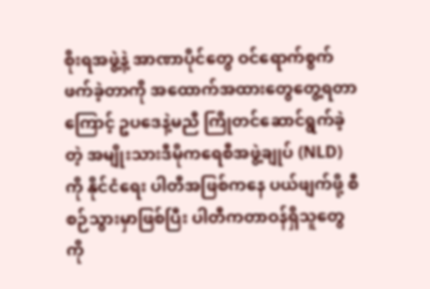စိုးရအဖွဲ့နဲ့ အာဏာပိုင်တွေ ဝင်ရောက်စွက်ဖက်ခဲ့တာကို အထောက်အထားတွေတွေ့ရတာကြောင့် ဥပဒေနဲ့မညီ ကြိုတင်ဆောင်ရွက်ခဲ့တဲ့ အမျိုးသားဒီမိုကရေစီအဖွဲ့ချုပ် (NLD) ကို နိုင်ငံရေး ပါတီအဖြစ်ကနေ ပယ်ဖျက်ဖို့ စီစဉ်သွားမှာဖြစ်ပြီး ပါတီကတာဝန်ရှိသူတွေကို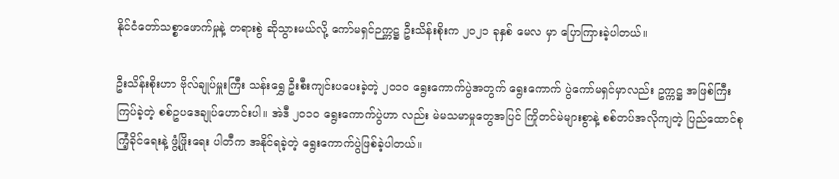နိုင်ငံတော်သစ္စာဖောက်မှုနဲ့ တရားစွဲ ဆိုသွားမယ်လို့ ကော်မရှင်ဉက္ကဋ္ဌ ဦးသိန်းစိုးက ၂၀၂၁ ခုနှစ် မေလ မှာ ပြောကြားခဲ့ပါတယ်။

ဦးသိန်းစိုးဟာ ဗိုလ်ချုပ်မှူးကြီး သန်းရွှေ ဦးစီးကျင်းပပေးခဲ့တဲ့ ၂၀၁၀ ရွေးကောက်ပွဲအတွက် ရွေးကောက် ပွဲကော်မရှင်မှာလည်း ဥက္ကဋ္ဌ အဖြစ်ကြီးကြပ်ခဲ့တဲ့ စစ်ဥပဒေချုပ်ဟောင်းပါ။ အဲဒီ ၂၀၁၀ ရွေးကောက်ပွဲဟာ လည်း မဲမသမာမှုတွေအပြင် ကြိုတင်မဲများစွာနဲ့ စစ်တပ်အလိုကျတဲ့ ပြည်ထောင်စုကြံ့ခိုင်ရေးနဲ့ ဖွံ့ဖြိုးရေး ပါတီက အနိုင်ရခဲ့တဲ့ ရွေးကောက်ပွဲဖြစ်ခဲ့ပါတယ်။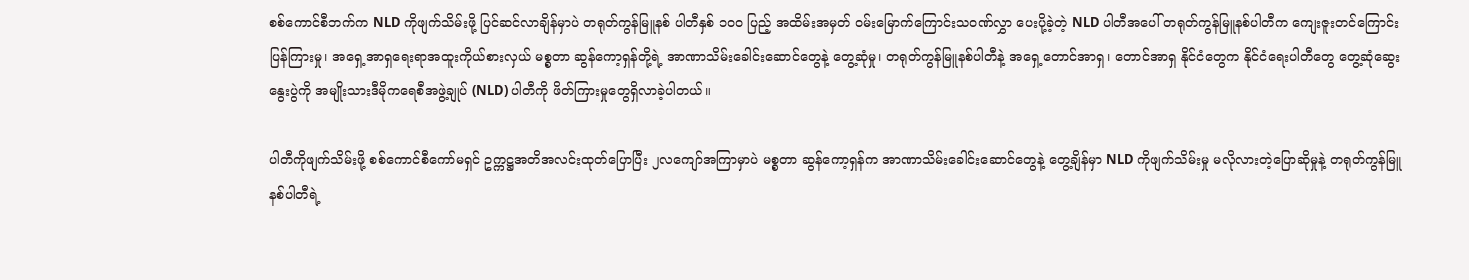စစ်ကောင်စီဘက်က NLD ကိုဖျက်သိမ်းဖို့ ပြင်ဆင်လာချိန်မှာပဲ တရုတ်ကွန်မြူနစ် ပါတီနှစ် ၁၀၀ ပြည့် အထိမ်းအမှတ် ဝမ်းမြောက်ကြောင်းသဝဏ်လွှာ ပေးပို့ခဲ့တဲ့ NLD ပါတီအပေါ် တရုတ်ကွန်မြူနစ်ပါတီက ကျေးဇူးတင်ကြောင်းပြန်ကြားမှု၊ အရှေ့အာရှရေးရာအထူးကိုယ်စားလှယ် မစ္စတာ ဆွန်ကော့ရှန်တို့ရဲ့ အာဏာသိမ်းခေါင်းဆောင်တွေနဲ့ တွေ့ဆုံမှု၊ တရုတ်ကွန်မြူနစ်ပါတီနဲ့ အရှေ့တောင်အာရှ၊ တောင်အာရှ နိုင်ငံတွေက နိုင်ငံရေးပါတီတွေ တွေ့ဆုံဆွေးနွေးပွဲကို အမျိုးသားဒီမိုကရေစီအဖွဲ့ချုပ် (NLD) ပါတီကို ဖိတ်ကြားမှုတွေရှိလာခဲ့ပါတယ်။

ပါတီကိုဖျက်သိမ်းဖို့ စစ်ကောင်စီကော်မရှင် ဥက္ကဋ္ဌအတိအလင်းထုတ်ပြောပြီး ၂လကျော်အကြာမှာပဲ မစ္စတာ ဆွန်ကော့ရှန်က အာဏာသိမ်းခေါင်းဆောင်တွေနဲ့ တွေ့ချိန်မှာ NLD ကိုဖျက်သိမ်းမှု မလိုလားတဲ့ပြောဆိုမှုနဲ့ တရုတ်ကွန်မြူနစ်ပါတီရဲ့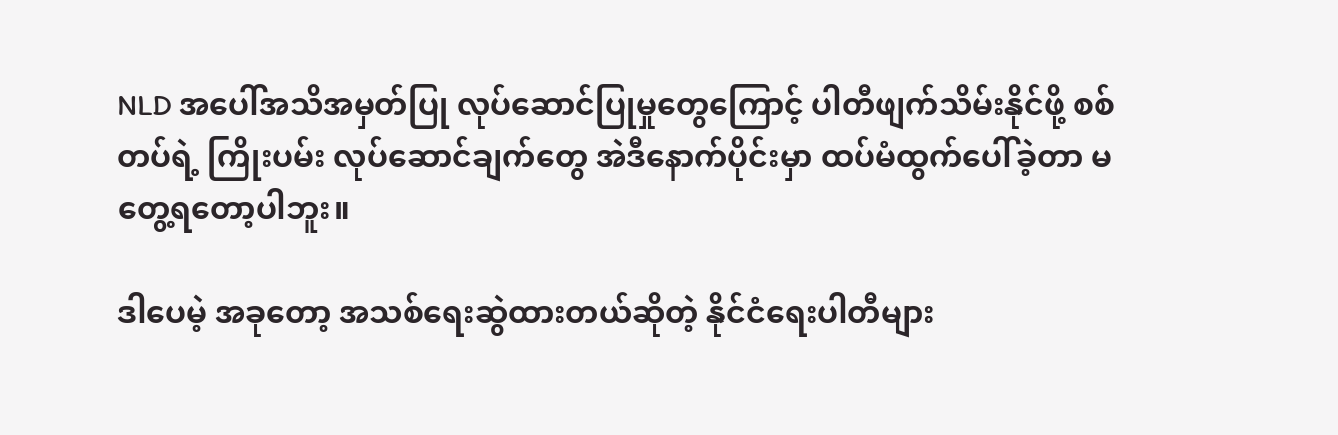NLD အပေါ်အသိအမှတ်ပြု လုပ်ဆောင်ပြုမှုတွေကြောင့် ပါတီဖျက်သိမ်းနိုင်ဖို့ စစ်တပ်ရဲ့ ကြိုးပမ်း လုပ်ဆောင်ချက်တွေ အဲဒီနောက်ပိုင်းမှာ ထပ်မံထွက်ပေါ်ခဲ့တာ မတွေ့ရတော့ပါဘူး။

ဒါပေမဲ့ အခုတော့ အသစ်ရေးဆွဲထားတယ်ဆိုတဲ့ နိုင်ငံရေးပါတီများ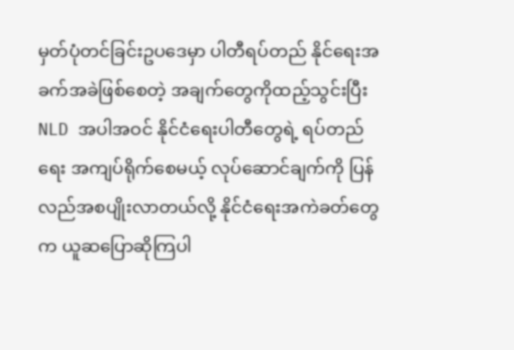မှတ်ပုံတင်ခြင်းဥပဒေမှာ ပါတီရပ်တည် နိုင်ရေးအခက်အခဲဖြစ်စေတဲ့ အချက်တွေကိုထည့်သွင်းပြီး NLD အပါအဝင် နိုင်ငံရေးပါတီတွေရဲ့ ရပ်တည်ရေး အကျပ်ရိုက်စေမယ့် လုပ်ဆောင်ချက်ကို ပြန်လည်အစပျိုးလာတယ်လို့ နိုင်ငံရေးအကဲခတ်တွေက ယူဆပြောဆိုကြပါ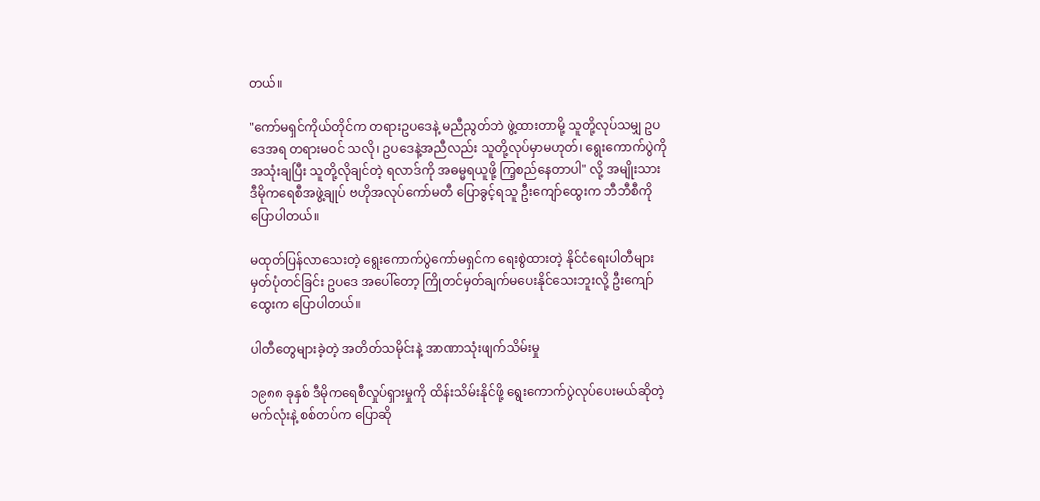တယ်။

"ကော်မရှင်ကိုယ်တိုင်က တရားဥပဒေနဲ့ မညီညွတ်ဘဲ ဖွဲ့ထားတာမို့ သူတို့လုပ်သမျှ ဥပဒေအရ တရားမဝင် သလို၊ ဥပဒေနဲ့အညီလည်း သူတို့လုပ်မှာမဟုတ်၊ ရွေး‌ကောက်ပွဲကို အသုံးချပြီး သူတို့လိုချင်တဲ့ ရလာဒ်ကို အဓမ္မရယူဖို့ ကြ့စည်နေတာပါ" လို့ အမျိုးသားဒီမိုကရေစီအဖွဲ့ချုပ် ဗဟိုအလုပ်ကော်မတီ ပြောခွင့်ရသူ ဦးကျော်ထွေးက ဘီဘီစီကိုပြောပါတယ်။

မထုတ်ပြန်လာသေးတဲ့ ရွေးကောက်ပွဲကော်မရှင်က ရေးစွဲထားတဲ့ နိုင်ငံရေးပါတီများမှတ်ပုံတင်ခြင်း ဥပဒေ အပေါ်တော့ ကြိုတင်မှတ်ချက်မပေးနိုင်သေးဘူးလို့ ‌ဦးကျော်ထွေးက ပြောပါတယ်။

ပါတီတွေများခဲ့တဲ့ အတိတ်သမိုင်းနဲ့ အာဏာသုံးဖျက်သိမ်းမှု

၁၉၈၈ ခုနှစ် ဒီမိုကရေစီလှုပ်ရှားမှုကို ထိန်းသိမ်းနိုင်ဖို့ ရွေးကောက်ပွဲလုပ်ပေးမယ်ဆိုတဲ့ မက်လုံးနဲ့ စစ်တပ်က ပြောဆို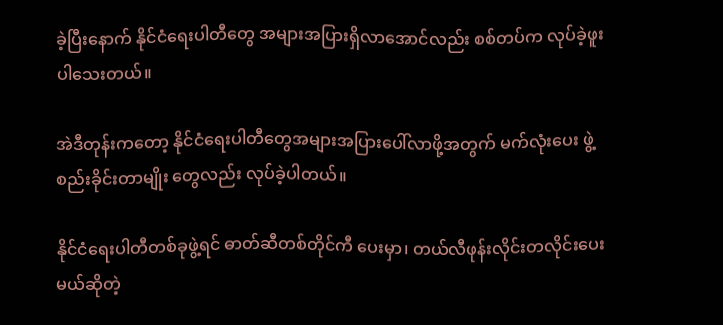ခဲ့ပြီးနောက် နိုင်ငံရေးပါတီတွေ အများအပြားရှိလာအောင်လည်း စစ်တပ်က လုပ်ခဲ့ဖူးပါသေးတယ်။

အဲဒီတုန်းကတော့ နိုင်ငံရေးပါတီတွေအများအပြားပေါ်လာဖို့အတွက် မက်လုံးပေး ဖွဲ့စည်းခိုင်းတာမျိုး တွေလည်း လုပ်ခဲ့ပါတယ်။

နိုင်ငံရေးပါတီတစ်ခုဖွဲ့ရင် ဓာတ်ဆီတစ်တိုင်ကီ ပေးမှာ၊ တယ်လီဖုန်းလိုင်းတလိုင်းပေးမယ်ဆိုတဲ့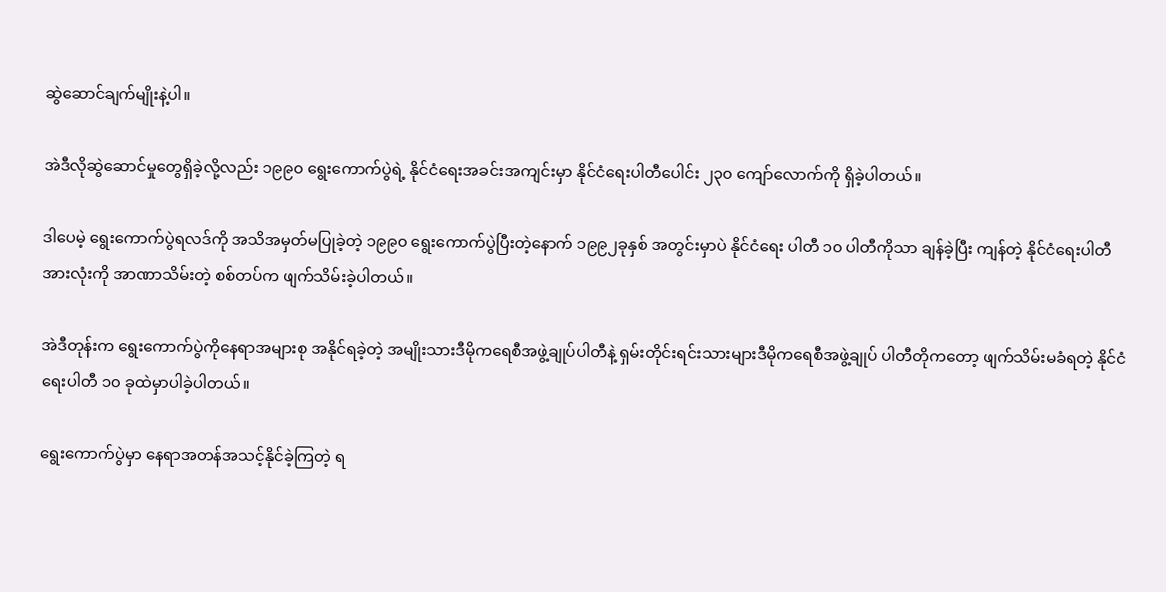ဆွဲဆောင်ချက်မျိုးနဲ့ပါ။

အဲဒီလိုဆွဲဆောင်မှုတွေရှိခဲ့လို့လည်း ၁၉၉၀ ရွေးကောက်ပွဲရဲ့ နိုင်ငံရေးအခင်းအကျင်းမှာ နိုင်ငံရေးပါတီပေါင်း ၂၃၀ ကျော်လောက်ကို ရှိခဲ့ပါတယ်။

ဒါပေမဲ့ ရွေးကောက်ပွဲရလဒ်ကို အသိအမှတ်မပြုခဲ့တဲ့ ၁၉၉၀ ရွေးကောက်ပွဲပြီးတဲ့နောက် ၁၉၉၂ခုနှစ် အတွင်းမှာပဲ နိုင်ငံရေး ပါတီ ၁၀ ပါတီကိုသာ ချန်ခဲ့ပြီး ကျန်တဲ့ နိုင်ငံရေးပါတီအားလုံးကို အာဏာသိမ်းတဲ့ စစ်တပ်က ဖျက်သိမ်းခဲ့ပါတယ်။

အဲဒီတုန်းက ရွေးကောက်ပွဲကိုနေရာအများစု အနိုင်ရခဲ့တဲ့ အမျိုးသားဒီမိုကရေစီအဖွဲ့ချုပ်ပါတီနဲ့ ရှမ်းတိုင်းရင်းသားများဒီမိုကရေစီအဖွဲ့ချုပ် ပါတီတိုကတော့ ဖျက်သိမ်းမခံရတဲ့ နိုင်ငံရေးပါတီ ၁၀ ခုထဲမှာပါခဲ့ပါတယ်။

ရွေးကောက်ပွဲမှာ နေရာအတန်အသင့်နိုင်ခဲ့ကြတဲ့ ရ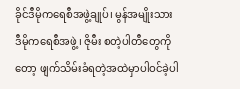ခိုင်ဒီမိုကရေစီအဖွဲ့ချုပ်၊ မွန်အမျိုးသားဒီမိုကရေစီအဖွဲ့၊ ဇိုမီး စတဲ့ပါတီတွေကိုတော့ ဖျက်သိမ်းခံရတဲ့အထဲမှာပါဝင်ခဲ့ပါ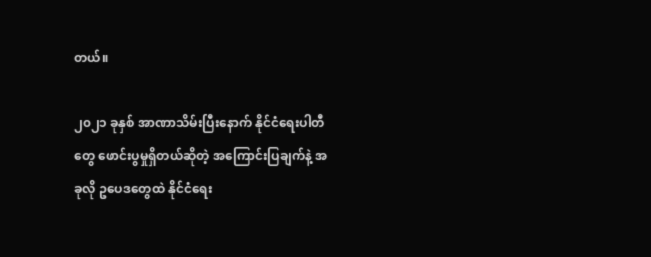တယ်။

၂၀၂၁ ခုနှစ် အာဏာသိမ်းပြီးနောက် နိုင်ငံရေးပါတီတွေ ဖောင်းပွမှုရှိတယ်ဆိုတဲ့ အကြောင်းပြချက်နဲ့ အခုလို ဥပေဒတွေထဲ နိုင်ငံရေး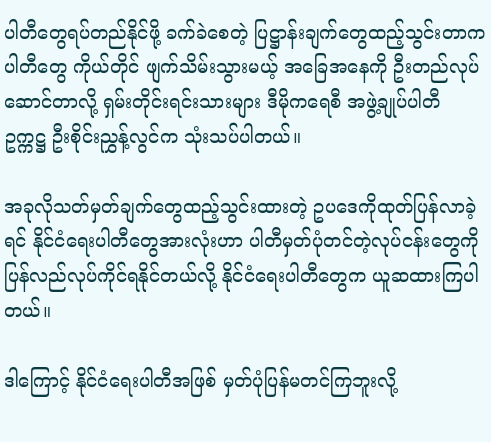ပါတီတွေရပ်တည်နိုင်ဖို့ ခက်ခဲစေတဲ့ ပြဋ္ဌာန်းချက်တွေထည့်သွင်းတာက ပါတီတွေ ကိုယ်တိုင် ဖျက်သိမ်းသွားမယ့် အခြေအနေကို ဦးတည်လုပ်ဆောင်တာလို့ ရှမ်းတိုင်းရင်းသားများ ဒီမိုကရေစီ အဖွဲ့ချုပ်ပါတီ ဥက္ကဋ္ဌ ဦးစိုင်းညွှန့်လွင်က သုံးသပ်ပါတယ်။

အခုလိုသတ်မှတ်ချက်တွေထည့်သွင်းထားတဲ့ ဥပဒေကိုထုတ်ပြန်လာခဲ့ရင် နိုင်ငံရေးပါတီတွေအားလုံးဟာ ပါတီမှတ်ပုံတင်တဲ့လုပ်ငန်းတွေကို ပြန်လည်လုပ်ကိုင်ရနိုင်တယ်လို့ နိုင်ငံရေးပါတီတွေက ယူဆထားကြပါတယ်။

ဒါကြောင့် နိုင်ငံရေးပါတီအဖြစ် မှတ်ပုံပြန်မတင်ကြဘူးလို့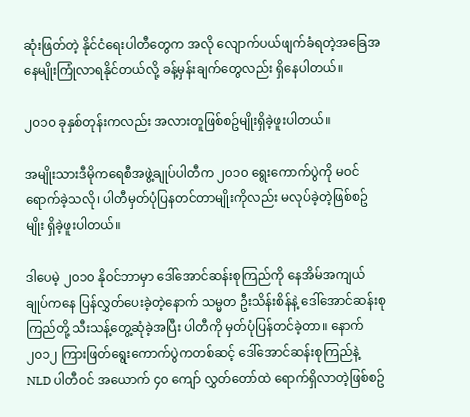ဆုံးဖြတ်တဲ့ နိုင်ငံရေးပါတီတွေက အလို လျောက်ပယ်ဖျက်ခံရတဲ့အခြေအနေမျိုးကြုံလာရနိုင်တယ်လို့ ခန့်မှန်းချက်တွေလည်း ရှိနေပါတယ်။

၂၀၁၀ ခုနှစ်တုန်းကလည်း အလားတူဖြစ်စဥ်မျိုးရှိခဲ့ဖူးပါတယ်။

အမျိုးသားဒီမိုကရေစီအဖွဲ့ချုပ်ပါတီက ၂၀၁၀ ရွေးကောက်ပွဲကို မဝင်ရောက်ခဲ့သလို၊ ပါတီမှတ်ပုံပြနတင်တာမျိုးကိုလည်း မလုပ်ခဲ့တဲ့ဖြစ်စဥ်မျိုး ရှိခဲ့ဖူးပါတယ်။

ဒါပေမဲ့ ၂၀၁၀ နိုဝင်ဘာမှာ ဒေါ်အောင်ဆန်းစုကြည်ကို နေအိမ်အကျယ်ချုပ်ကနေ ပြန်လွှတ်ပေးခဲ့တဲ့နောက် သမ္မတ ဦးသိန်းစိန်နဲ့ ဒေါ်အောင်ဆန်းစုကြည်တို့ သီးသန့်တွေ့ဆုံခဲ့အပြီး ပါတီကို မှတ်ပုံပြန်တင်ခဲ့တာ။ နောက် ၂၀၁၂ ကြားဖြတ်ရွေးကောက်ပွဲကတစ်ဆင့် ဒေါ်အောင်ဆန်းစုကြည်နဲ့ NLD ပါတီဝင် အယောက် ၄၀ ကျော် လွှတ်တော်ထဲ ရောက်ရှိလာတဲ့ဖြစ်စဥ်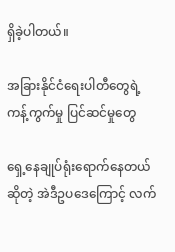ရှိခဲ့ပါတယ်။

အခြားနိုင်ငံရေးပါတီတွေရဲ့ ကန့်ကွက်မှု ပြင်ဆင်မှုတွေ

ရှေ့နေချုပ်ရုံးရောက်နေတယ်ဆိုတဲ့ အဲဒီဥပဒေကြောင့် လက်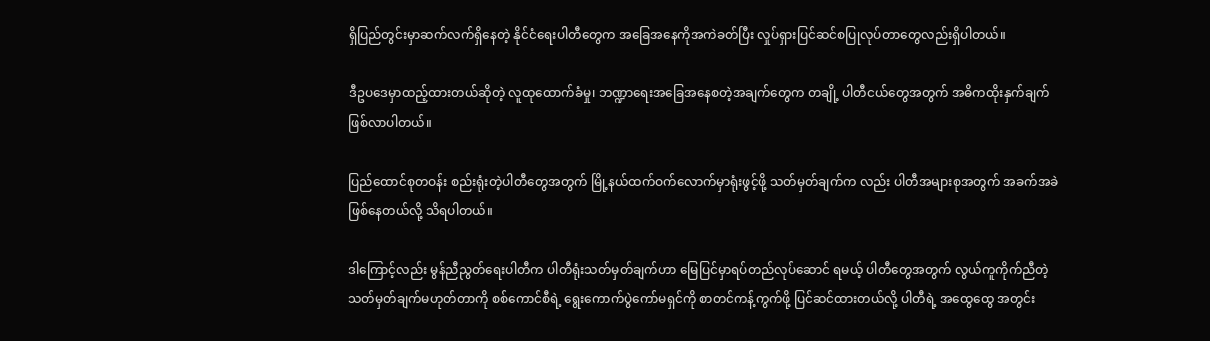ရှိပြည်တွင်းမှာဆက်လက်ရှိနေတဲ့ နိုင်ငံရေးပါတီတွေက အခြေအနေကိုအကဲခတ်ပြီး လှုပ်ရှားပြင်ဆင်စပြုလုပ်တာတွေလည်းရှိပါတယ်။

ဒီဥပဒေမှာထည့်ထားတယ်ဆိုတဲ့ လူထုထောက်ခံမှု၊ ဘဏ္ဍာရေးအခြေအနေစတဲ့အချက်တွေက တချို့ ပါတီငယ်တွေအတွက် အဓိကထိုးနှက်ချက်ဖြစ်လာပါတယ်။

ပြည်ထောင်စုတဝန်း စည်းရုံးတဲ့ပါတီတွေအတွက် မြို့နယ်ထက်ဝက်လောက်မှာရုံးဖွင့်ဖို့ သတ်မှတ်ချက်က လည်း ပါတီအများစုအတွက် အခက်အခဲဖြစ်နေတယ်လို့ သိရပါတယ်။

ဒါကြောင့်လည်း မွန်ညီညွတ်ရေးပါတီက ပါတီရုံးသတ်မှတ်ချက်ဟာ မြေပြင်မှာရပ်တည်လုပ်ဆောင် ရမယ့် ပါတီတွေအတွက် လွယ်ကူကိုက်ညီတဲ့ သတ်မှတ်ချက်မဟုတ်တာကို စစ်ကောင်စီရဲ့ ရွေးကောက်ပွဲကော်မရှင်ကို စာတင်ကန့်ကွက်ဖို့ ပြင်ဆင်ထားတယ်လို့ ပါတီရဲ့ အထွေထွေ အတွင်း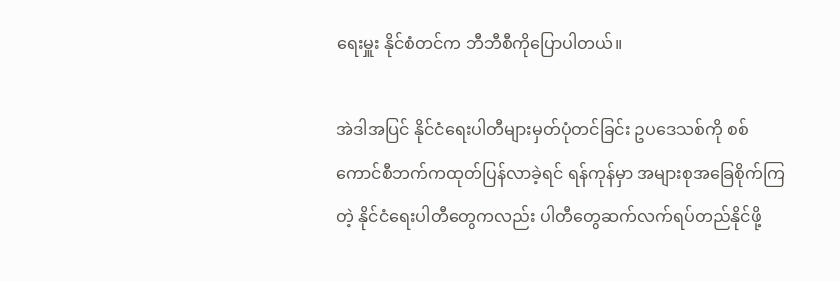ရေးမှူး နိုင်စံတင်က ဘီဘီစီကိုပြောပါတယ်။

အဲဒါအပြင် နိုင်ငံရေးပါတီများမှတ်ပုံတင်ခြင်း ဥပဒေသစ်ကို စစ်ကောင်စီဘက်ကထုတ်ပြန်လာခဲ့ရင် ရန်ကုန်မှာ အများစုအခြေစိုက်ကြတဲ့ နိုင်ငံရေးပါတီတွေကလည်း ပါတီတွေဆက်လက်ရပ်တည်နိုင်ဖို့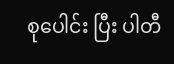စုပေါင်း ပြီး ပါတီ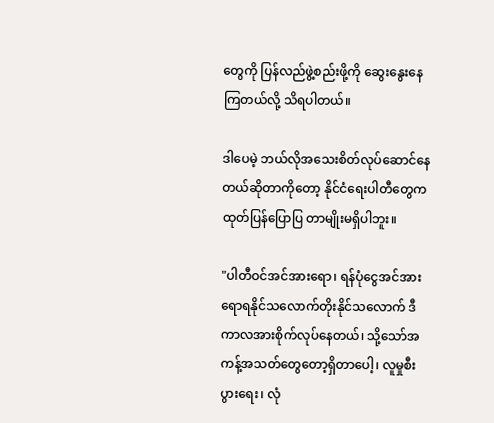တွေကို ပြန်လည်ဖွဲ့စည်းဖို့ကို ဆွေးနွေးနေကြတယ်လို့ သိရပါတယ်။

ဒါပေမဲ့ ဘယ်လိုအသေးစိတ်လုပ်ဆောင်နေတယ်ဆိုတာကိုတော့ နိုင်ငံရေးပါတီတွေက ထုတ်ပြန်ပြောပြ တာမျိုးမရှိပါဘူး။

"ပါတီဝင်အင်အားရော၊ ရန်ပုံငွေအင်အားရောရနိုင်သလောက်တိုးနိုင်သလောက် ဒီကာလအားစိုက်လုပ်နေတယ်၊ သို့သော်အကန့်အသတ်တွေတော့ရှိတာပေါ့၊ လူမှုစီးပွားရေး၊ လုံ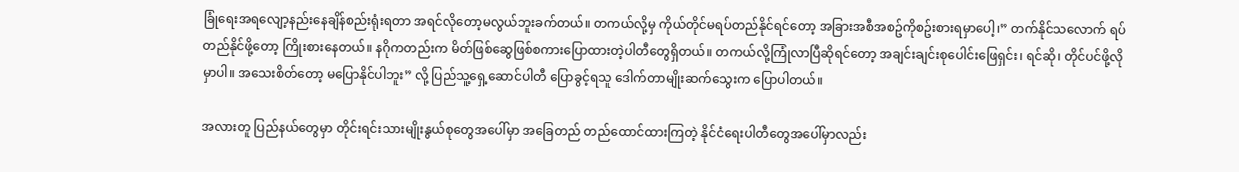ခြုံရေးအရလျော့နည်းနေချိန်စည်းရုံးရတာ အရင်လိုတော့မလွယ်ဘူးခက်တယ်။ တကယ်လို့မှ ကိုယ်တိုင်မရပ်တည်နိုင်ရင်တော့ အခြားအစီအစဥ်ကိုစဥ်းစားရမှာပေါ့၊” တက်နိုင်သလောက် ရပ်တည်နိုင်ဖို့တော့ ကြိုးစားနေတယ်။ နဂိုကတည်းက မိတ်ဖြစ်ဆွေဖြစ်စကားပြောထားတဲ့ပါတီတွေရှိတယ်။ တကယ်လို့ကြုံလာပြီဆိုရင်တော့ အချင်းချင်းစုပေါင်းဖြေရှင်း၊ ရင်ဆို၊ တိုင်ပင်ဖို့လိုမှာပါ။ အသေးစိတ်တော့ မပြောနိုင်ပါဘူး” လို့ ပြည်သူ့ရှေ့ဆောင်ပါတီ ပြောခွင့်ရသူ ‌ဒေါက်တာမျိုးဆက်သွေးက ပြောပါတယ်။

အလားတူ ပြည်နယ်တွေမှာ တိုင်းရင်းသားမျိုးနွယ်စုတွေအပေါ်မှာ အခြေတည် တည်ထောင်ထားကြတဲ့ နိုင်ငံရေးပါတီတွေအပေါ်မှာလည်း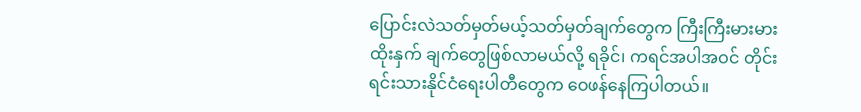ပြောင်းလဲသတ်မှတ်မယ့်သတ်မှတ်ချက်တွေက ကြီးကြီးမားမား ထိုးနှက် ချက်တွေဖြစ်လာမယ်လို့ ရခိုင်၊ ကရင်အပါအဝင် တိုင်းရင်းသားနိုင်ငံရေးပါတီတွေက ဝေဖန်နေကြပါတယ်။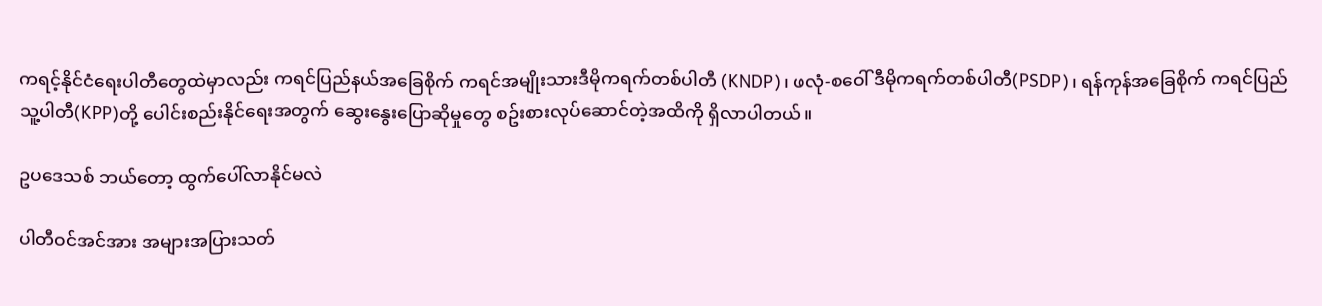ကရင့်နိုင်ငံရေးပါတီတွေထဲမှာလည်း ကရင်ပြည်နယ်အခြေစိုက် ကရင်အမျိုးသားဒီမိုကရက်တစ်ပါတီ (KNDP)၊ ဖလုံ-စဝေါ် ဒီမိုကရက်တစ်ပါတီ(PSDP)၊ ရန်ကုန်အခြေစိုက် ကရင်ပြည်သူ့ပါတီ(KPP)တို့ ပေါင်းစည်းနိုင်ရေးအတွက် ဆွေးနွေးပြောဆိုမှုတွေ စဥ်းစားလုပ်ဆောင်တဲ့အထိကို ရှိလာပါတယ်။

ဥပဒေသစ် ဘယ်တော့ ထွက်ပေါ်လာနိုင်မလဲ

ပါတီဝင်အင်အား အများအပြားသတ်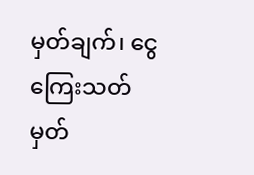မှတ်ချက်၊ ငွေကြေးသတ်မှတ်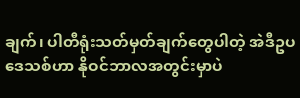ချက်၊ ပါတီရုံးသတ်မှတ်ချက်တွေပါတဲ့ အဲဒီဥပဒေသစ်ဟာ နိုဝင်ဘာလအတွင်းမှာပဲ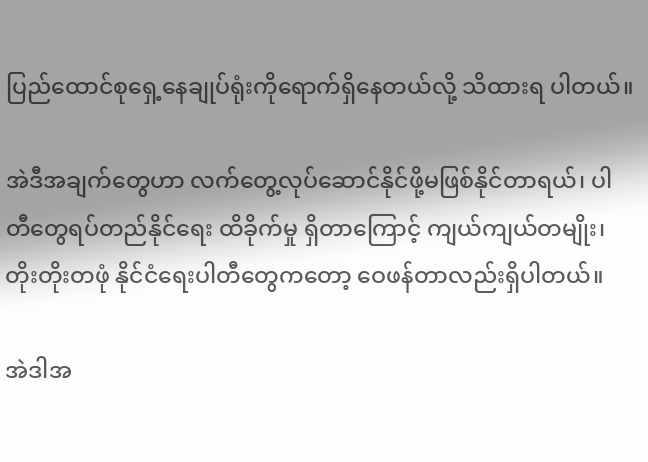ပြည်ထောင်စုရှေ့နေချုပ်ရုံးကိုရောက်ရှိနေတယ်လို့ သိထားရ ပါတယ်။

အဲဒီအချက်တွေဟာ လက်တွေ့လုပ်ဆောင်နိုင်ဖို့မဖြစ်နိုင်တာရယ်၊ ပါတီတွေရပ်တည်နိုင်ရေး ထိခိုက်မှု ရှိတာကြောင့် ကျယ်ကျယ်တမျိုး၊ တိုးတိုးတဖုံ နိုင်ငံရေးပါတီတွေကတော့ ဝေဖန်တာလည်းရှိပါတယ်။

အဲဒါအ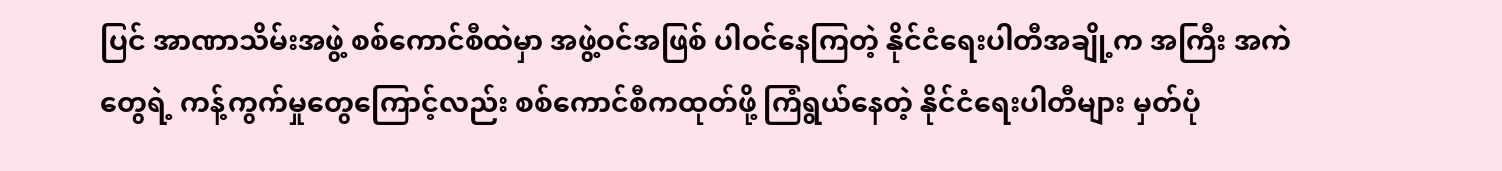ပြင် အာဏာသိမ်းအဖွဲ့ စစ်ကောင်စီထဲမှာ အဖွဲ့ဝင်အဖြစ် ပါဝင်နေကြတဲ့ နိုင်ငံရေးပါတီအချို့က အကြီး အကဲတွေရဲ့ ကန့်ကွက်မှုတွေကြောင့်လည်း စစ်ကောင်စီကထုတ်ဖို့ ကြံရွယ်နေတဲ့ နိုင်ငံရေးပါတီများ မှတ်ပုံ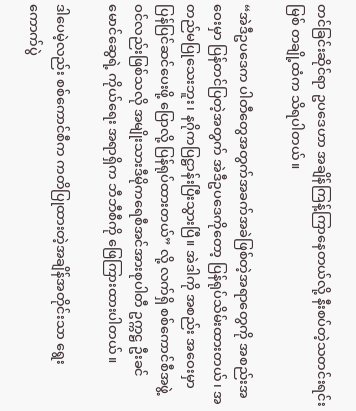တင်ခြင်းဆိုင်ရာ ဥပဒေဟာ အချိန်ကြန့်ကြာနေတယ်လို့ နီးစပ်တဲ့သတင်းရင်းမြစ် တချို့ထံက သိရပါတယ်။

“အဲဒီဥပဒေက ပါတီတွေအတွက်အခက်အခဲဖြစ်တဲ့အရာတွေကို အစည်းအဝေးမှာ ပြန်တင်ပြတဲ့အတွက် အဲဒီဥပဒေကိုတော့ ပြန်ရုပ်သိမ်းထားတယ်၊ အတည်မပြုသေးဘူး၊ နဂိုကပြဋ္ဌာန်းပြီးသွားပြီ။ အဲဒါကို အစည်း အဝေးမှာ ပြန်ပြင်ဆင်ပေးဖို့ ပြောလို့ ပြန်ရုပ်ထားတယ်” လို့ လက်ရှိ စစ်ကောင်စီအဖွဲ့ဝင်လည်းဖြစ်သလို အမျိုးသားဒီမိုကရေစီအင်အားစုပါတီ ဥက္ကဋ္ဌ ဦးခင်မောင်ဆွေရဲ့ ကိုယ်ရေး အရာရှိက ဘီဘီစီကို ဖြေကြားထားပါတယ်။

ဒါပေမဲ့လည်း စစ်ကောင်စီက ကတိပြုထားတဲ့အချိန်အတိုင်းသာ ရွေးကောက်ပွဲ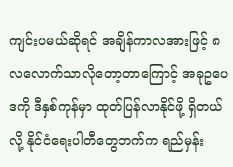ကျင်းပမယ်ဆိုရင် အချိန်ကာလအားဖြင့် ၈ လလောက်သာလိုတော့တာကြောင့် အခုဥပေဒကို ဒီနှစ်ကုန်မှာ ထုတ်ပြန်လာနိုင်ဖို့ ရှိတယ်လို့ နိုင်ငံရေးပါတီတွေဘက်က ရည်မှန်း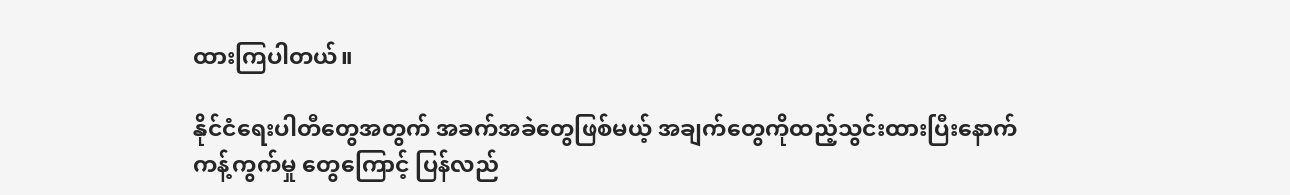ထားကြပါတယ်။

နိုင်ငံရေးပါတီတွေအတွက် အခက်အခဲတွေဖြစ်မယ့် အချက်တွေကိုထည့်သွင်းထားပြီးနောက် ကန့်ကွက်မှု တွေကြောင့် ပြန်လည်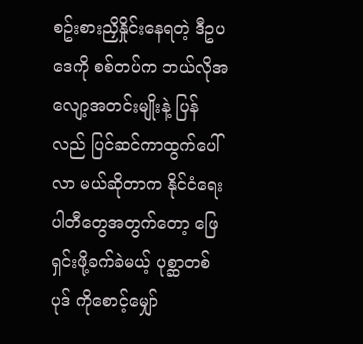စဥ်းစားညှိနှိုင်းနေရတဲ့ ဒီဥပဒေကို စစ်တပ်က ဘယ်လိုအလျော့အတင်းမျိုးနဲ့ ပြန်လည် ပြင်ဆင်ကာထွက်ပေါ်လာ မယ်ဆိုတာက နိုင်ငံရေးပါတီတွေအတွက်တော့ ဖြေရှင်းဖို့ခက်ခဲမယ့် ပုစ္ဆာတစ်ပုဒ် ကိုစောင့်မျှော်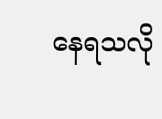နေရသလို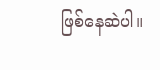ဖြစ်နေဆဲပါ။